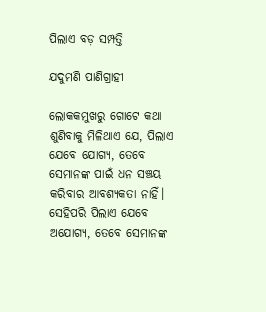ପିଲାଏ ବଡ଼ ସମ୍ପତ୍ତି

ଯଦୁମଣି ପାଣିଗ୍ରାହୀ

ଲୋକକମୁଖରୁ ଗୋଟେ କଥା ଶୁଣିବାକୁ ମିଳିଥାଏ ଯେ, ପିଲାଏ ଯେବେ ଯୋଗ୍ୟ, ତେବେ ସେମାନଙ୍କ ପାଇଁ ଧନ ସଞ୍ଚୟ କରିବାର ଆବଶ୍ୟକତା ନାହିଁ। ସେହିପରି ପିଲାଏ ଯେବେ ଅଯୋଗ୍ୟ, ତେବେ ସେମାନଙ୍କ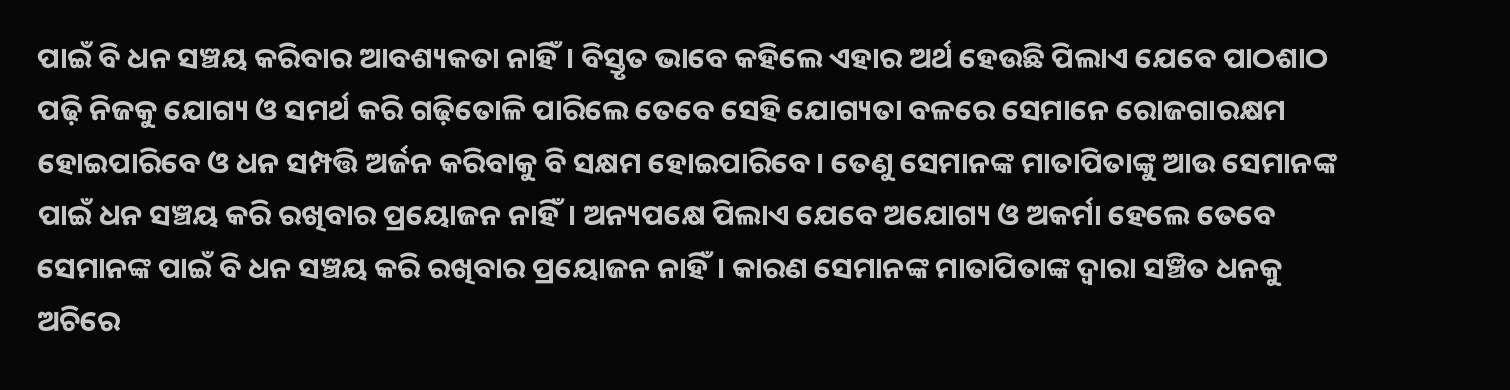ପାଇଁ ବି ଧନ ସଞ୍ଚୟ କରିବାର ଆବଶ୍ୟକତା ନାହିଁ। ବିସ୍ତୃତ ଭାବେ କହିଲେ ଏହାର ଅର୍ଥ ହେଉଛି ପିଲାଏ ଯେବେ ପାଠଶାଠ ପଢ଼ି ନିଜକୁ ଯୋଗ୍ୟ ଓ ସମର୍ଥ କରି ଗଢ଼ିତୋଳି ପାରିଲେ ତେବେ ସେହି ଯୋଗ୍ୟତା ବଳରେ ସେମାନେ ରୋଜଗାରକ୍ଷମ ହୋଇପାରିବେ ଓ ଧନ ସମ୍ପତ୍ତି ଅର୍ଜନ କରିବାକୁ ବି ସକ୍ଷମ ହୋଇପାରିବେ। ତେଣୁ ସେମାନଙ୍କ ମାତାପିତାଙ୍କୁ ଆଉ ସେମାନଙ୍କ ପାଇଁ ଧନ ସଞ୍ଚୟ କରି ରଖିବାର ପ୍ରୟୋଜନ ନାହିଁ। ଅନ୍ୟପକ୍ଷେ ପିଲାଏ ଯେବେ ଅଯୋଗ୍ୟ ଓ ଅକର୍ମା ହେଲେ ତେବେ ସେମାନଙ୍କ ପାଇଁ ବି ଧନ ସଞ୍ଚୟ କରି ରଖିବାର ପ୍ରୟୋଜନ ନାହିଁ। କାରଣ ସେମାନଙ୍କ ମାତାପିତାଙ୍କ ଦ୍ୱାରା ସଞ୍ଚିତ ଧନକୁ ଅଚିରେ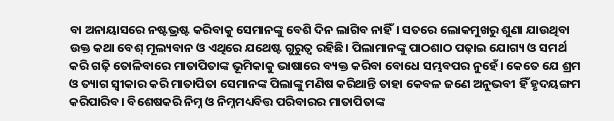ବା ଅନାୟାସରେ ନଷ୍ଟଭ୍ରଷ୍ଟ କରିବାକୁ ସେମାନଙ୍କୁ ବେଶି ଦିନ ଲାଗିବ ନାହିଁ। ସତରେ ଲୋକମୁଖରୁ ଶୁଣା ଯାଉଥିବା ଉକ୍ତ କଥା ବେଶ୍‌ ମୂଲ୍ୟବାନ ଓ ଏଥିରେ ଯଥେଷ୍ଟ ଗୁରୁତ୍ୱ ରହିଛି। ପିଲାମାନଙ୍କୁ ପାଠଶାଠ ପଢ଼ାଇ ଯୋଗ୍ୟ ଓ ସମର୍ଥ କରି ଗଢ଼ି ତୋଳିବାରେ ମାତାପିତାଙ୍କ ଭୂମିକାକୁ ଭାଷାରେ ବ୍ୟକ୍ତ କରିବା ବୋଧେ ସମ୍ଭବପର ନୁହେଁ। କେତେ ଯେ ଶ୍ରମ ଓ ତ୍ୟାଗ ସ୍ବୀକାର କରି ମାତାପିତା ସେମାନଙ୍କ ପିଲାଙ୍କୁ ମଣିଷ କରିଥାନ୍ତି ତାହା କେବଳ ଜଣେ ଅନୁଭବୀ ହିଁ ହୃଦୟଙ୍ଗମ କରିପାରିବ। ବିଶେଷକରି ନିମ୍ନ ଓ ନିମ୍ନମଧ୍ୟବିତ୍ତ ପରିବାରର ମାତାପିତାଙ୍କ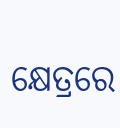କ୍ଷେତ୍ରରେ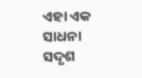ଏହା ଏକ ସାଧନା ସଦୃଶ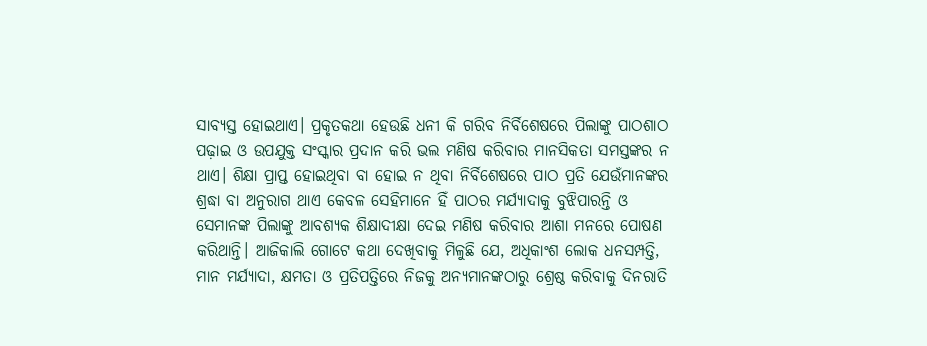ସାବ୍ୟସ୍ତ ହୋଇଥାଏ। ପ୍ରକୃତକଥା ହେଉଛି ଧନୀ କି ଗରିବ ନିର୍ବିଶେଷରେ ପିଲାଙ୍କୁ ପାଠଶାଠ ପଢ଼ାଇ ଓ ଉପଯୁକ୍ତ ସଂସ୍କାର ପ୍ରଦାନ କରି ଭଲ ମଣିଷ କରିବାର ମାନସିକତା ସମସ୍ତଙ୍କର ନ ଥାଏ। ଶିକ୍ଷା ପ୍ରାପ୍ତ ହୋଇଥିବା ବା ହୋଇ ନ ଥିବା ନିର୍ବିଶେଷରେ ପାଠ ପ୍ରତି ଯେଉଁମାନଙ୍କର ଶ୍ରଦ୍ଧା ବା ଅନୁରାଗ ଥାଏ କେବଳ ସେହିମାନେ ହିଁ ପାଠର ମର୍ଯ୍ୟାଦାକୁ ବୁଝିପାରନ୍ତି ଓ ସେମାନଙ୍କ ପିଲାଙ୍କୁ ଆବଶ୍ୟକ ଶିକ୍ଷାଦୀକ୍ଷା ଦେଇ ମଣିଷ କରିବାର ଆଶା ମନରେ ପୋଷଣ କରିଥାନ୍ତି। ଆଜିକାଲି ଗୋଟେ କଥା ଦେଖିବାକୁ ମିଳୁଛି ଯେ, ଅଧିକାଂଶ ଲୋକ ଧନସମ୍ପତ୍ତି, ମାନ ମର୍ଯ୍ୟାଦା, କ୍ଷମତା ଓ ପ୍ରତିପତ୍ତିରେ ନିଜକୁ ଅନ୍ୟମାନଙ୍କଠାରୁ ଶ୍ରେଷ୍ଠ କରିବାକୁ ଦିନରାତି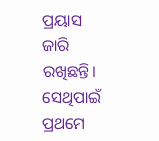ପ୍ରୟାସ ଜାରି ରଖିଛନ୍ତି। ସେଥିପାଇଁ ପ୍ରଥମେ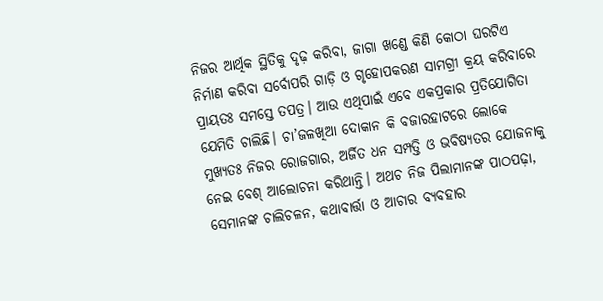ନିଜର ଆର୍ଥିକ ସ୍ଥିତିକୁ ଦୃଢ଼ କରିବା, ଜାଗା ଖଣ୍ଡେ କିଣି କୋଠା ଘରଟିଏ ନିର୍ମାଣ କରିବା ସର୍ବୋପରି ଗାଡ଼ି ଓ ଗୃହୋପକରଣ ସାମଗ୍ରୀ କ୍ରୟ କରିବାରେ ପ୍ରାୟତଃ ସମସ୍ତେ ତପତ୍ର। ଆଉ ଏଥିପାଇଁ ଏବେ ଏକପ୍ରକାର ପ୍ରତିଯୋଗିତା ଯେମିତି ଚାଲିଛି। ଚା’ଜଳଖିଆ ଦୋକାନ କି ବଜାରହାଟରେ ଲୋକେ ମୁଖ୍ୟତଃ ନିଜର ରୋଜଗାର, ଅର୍ଜିତ ଧନ ସମ୍ପତ୍ତି ଓ ଭବିଷ୍ୟତର ଯୋଜନାକୁ ନେଇ ବେଶ୍‌ ଆଲୋଚନା କରିଥାନ୍ତି। ଅଥଚ ନିଜ ପିଲାମାନଙ୍କ ପାଠପଢ଼ା, ସେମାନଙ୍କ ଚାଲିଚଳନ, କଥାବାର୍ତ୍ତା ଓ ଆଚାର ବ୍ୟବହାର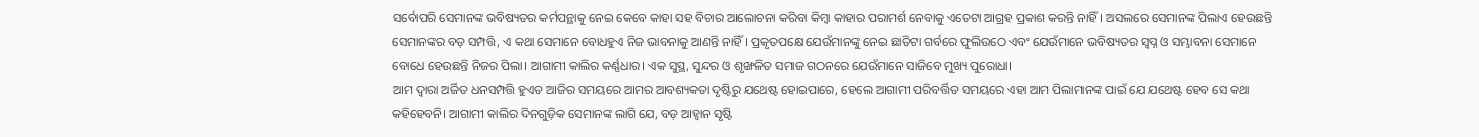ସର୍ବୋପରି ସେମାନଙ୍କ ଭବିଷ୍ୟତର କର୍ମପନ୍ଥାକୁ ନେଇ କେବେ କାହା ସହ ବିଚାର ଆଲୋଚନା କରିବା କିମ୍ବା କାହାର ପରାମର୍ଶ ନେବାକୁ ଏତେଟା ଆଗ୍ରହ ପ୍ରକାଶ କରନ୍ତି ନାହିଁ। ଅସଲରେ ସେମାନଙ୍କ ପିଲାଏ ହେଉଛନ୍ତି ସେମାନଙ୍କର ବଡ଼ ସମ୍ପତ୍ତି, ଏ କଥା ସେମାନେ ବୋଧହୁଏ ନିଜ ଭାବନାକୁ ଆଣନ୍ତି ନାହିଁ। ପ୍ରକୃତପକ୍ଷେ ଯେଉଁମାନଙ୍କୁ ନେଇ ଛାତିଟା ଗର୍ବରେ ଫୁଲିଉଠେ ଏବଂ ଯେଉଁମାନେ ଭବିଷ୍ୟତର ସ୍ବପ୍ନ ଓ ସମ୍ଭାବନା ସେମାନେ ବୋଧେ ହେଉଛନ୍ତି ନିଜର ପିଲା। ଆଗାମୀ କାଲିର କର୍ଣ୍ଣଧାର। ଏକ ସୁସ୍ଥ, ସୁନ୍ଦର ଓ ଶୃଙ୍ଖଳିତ ସମାଜ ଗଠନରେ ଯେଉଁମାନେ ସାଜିବେ ମୁଖ୍ୟ ପୁରୋଧା।
ଆମ ଦ୍ୱାରା ଅର୍ଜିତ ଧନସମ୍ପତ୍ତି ହୁଏତ ଆଜିର ସମୟରେ ଆମର ଆବଶ୍ୟକତା ଦୃଷ୍ଟିରୁ ଯଥେଷ୍ଟ ହୋଇପାରେ, ହେଲେ ଆଗାମୀ ପରିବର୍ତ୍ତିତ ସମୟରେ ଏହା ଆମ ପିଲାମାନଙ୍କ ପାଇଁ ଯେ ଯଥେଷ୍ଟ ହେବ ସେ କଥା କହିହେବନି। ଆଗାମୀ କାଲିର ଦିନଗୁଡ଼ିକ ସେମାନଙ୍କ ଲାଗି ଯେ, ବଡ଼ ଆହ୍ବାନ ସୃଷ୍ଟି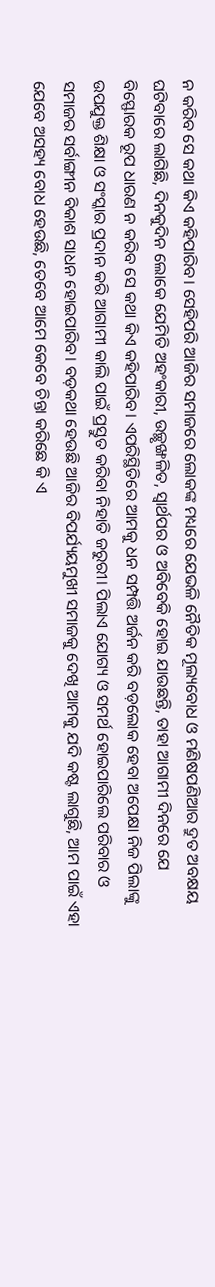ନ କରିବ ସେ କଥା କିଏ କହିପାରିବ। ସେହିପରି ଆଜିର ସମାଜରେ ଲୋକଙ୍କ ମଧ୍ୟରେ ଯେଭଳି ନୈତିକ ମୂଲ୍ୟବୋଧ ଓ ମଣିଷପଣିଆର ଦ୍ରୁତ ଅବକ୍ଷୟ ଘଟିବାରେ ଲାଗିଛି, ଦିନକୁଦିନ ଲୋକେ ଯେମିତି ଅହଂକାରୀ, ଉଚ୍ଛୃଙ୍ଖଳିତ, ସ୍ବାର୍ଥପର ଓ ଅବିବେକି ହୋଇ ଯାଉଛନ୍ତି, ତାହା ଆଗାମୀ ଦିନରେ ଯେ ବିସ୍ଫୋରକ ରୂପ ଧାରଣ ନ କରିବ ସେ କଥା କିଏ କହିପାରିବ। ଏପରିସ୍ଥିତିରେ ଆମକୁ ଧନ ସମ୍ପତ୍ତି ଅର୍ଜନ କରି ବଡ଼ଲୋକ ହେବା ଅପେକ୍ଷା ନିଜ ପିଲାଙ୍କୁ ଉପଯୁକ୍ତ ଶିକ୍ଷା ଓ ସଂସ୍କାର ପ୍ରଦାନ କରି ଆଗାମୀ କାଲି ପାଇଁ ପ୍ରସ୍ତୁତ କରିବା ନିହାତି ଜରୁରୀ। ପିଲାଏ ଯୋଗ୍ୟ ଓ ସମର୍ଥ ହୋଇପାରିଲେ ପରିବାର ଓ ସମାଜର ସର୍ବାଙ୍ଗୀନ ବିକାଶ ସାଧନ ହୋଇପାରିବ। ବଡ଼କଥା ହେଉଛି ଆଜିର ବିପର୍ଯ୍ୟୟମୁଖୀ ସମାଜକୁ ଦେଖି ଆମକୁ ଯଦି କଷ୍ଟ ଲାଗୁଛି, ଆମ ପାଇଁ ଏହା ଯେବେ ଅସହ୍ୟ ବୋଧ ହେଉଛି, ତେବେ ଆମେ କେବେ ଚିନ୍ତା କରିଛେ କି ଏ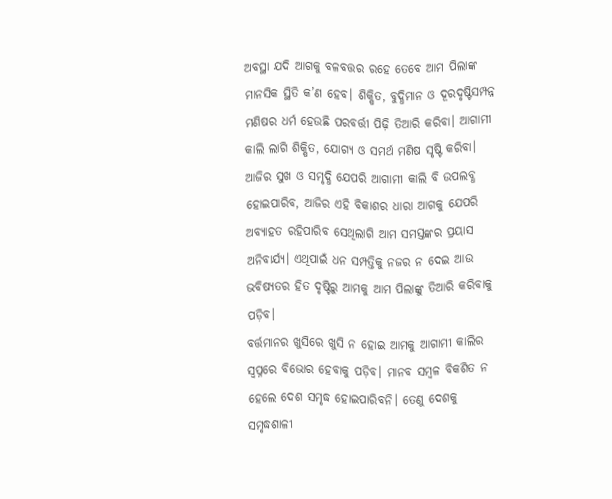ଅବସ୍ଥା ଯଦି ଆଗକୁ ବଳବତ୍ତର ରହେ ତେବେ ଆମ ପିଲାଙ୍କ ମାନସିକ ସ୍ଥିତି କ’ଣ ହେବ। ଶିକ୍ଷିତ, ବୁଦ୍ଧିମାନ ଓ ଦୂରଦୃଷ୍ଟିସମ୍ପନ୍ନ ମଣିଷର ଧର୍ମ ହେଉଛି ପରବର୍ତ୍ତୀ ପିଢ଼ି ତିଆରି କରିବା। ଆଗାମୀ କାଲି ଲାଗି ଶିକ୍ଷିତ, ଯୋଗ୍ୟ ଓ ସମର୍ଥ ମଣିଷ ସୃଷ୍ଟି କରିବା। ଆଜିର ସୁଖ ଓ ସମୃଦ୍ଧି ଯେପରି ଆଗାମୀ କାଲି ବି ଉପଲବ୍ଧ ହୋଇପାରିବ, ଆଜିର ଏହି ବିକାଶର ଧାରା ଆଗକୁ ଯେପରି ଅବ୍ୟାହତ ରହିପାରିବ ସେଥିଲାଗି ଆମ ସମସ୍ତଙ୍କର ପ୍ରୟାସ ଅନିବାର୍ଯ୍ୟ। ଏଥିପାଇଁ ଧନ ସମ୍ପତ୍ତିକୁ ନଜର ନ ଦେଇ ଆଉ ଭବିଷ୍ୟତର ହିତ ଦୃଷ୍ଟିରୁ ଆମକୁ ଆମ ପିଲାଙ୍କୁ ତିଆରି କରିବାକୁ ପଡ଼ିବ।
ବର୍ତ୍ତମାନର ଖୁସିରେ ଖୁସି ନ ହୋଇ ଆମକୁ ଆଗାମୀ କାଲିର ସ୍ବପ୍ନରେ ବିଭୋର ହେବାକୁ ପଡ଼ିବ। ମାନବ ସମ୍ବଳ ବିକଶିତ ନ ହେଲେ ଦେଶ ସମୃଦ୍ଧ ହୋଇପାରିବନି। ତେଣୁ ଦେଶକୁ ସମୃଦ୍ଧଶାଳୀ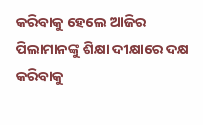କରିବାକୁ ହେଲେ ଆଜିର ପିଲାମାନଙ୍କୁ ଶିକ୍ଷା ଦୀକ୍ଷାରେ ଦକ୍ଷ କରିବାକୁ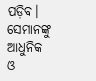ପଡ଼ିବ। ସେମାନଙ୍କୁ ଆଧୁନିକ ଓ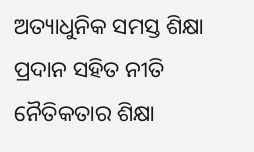ଅତ୍ୟାଧୁନିକ ସମସ୍ତ ଶିକ୍ଷା ପ୍ରଦାନ ସହିତ ନୀତି ନୈତିକତାର ଶିକ୍ଷା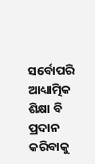ସର୍ବୋପରି ଆଧ୍ୟାତ୍ମିକ ଶିକ୍ଷା ବି ପ୍ରଦାନ କରିବାକୁ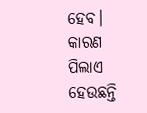ହେବ। କାରଣ ପିଲାଏ ହେଉଛନ୍ତି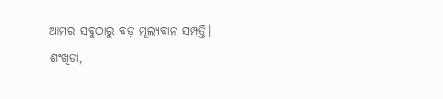ଆମର ସବୁଠାରୁ ବଡ଼ ମୂଲ୍ୟବାନ ସମ୍ପତ୍ତି।
ଶଂଖିଡା,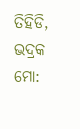ତିହିଡି, ଭଦ୍ରକ
ମୋ: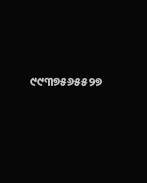୯୯୩୭୫୬୫୫୨୭